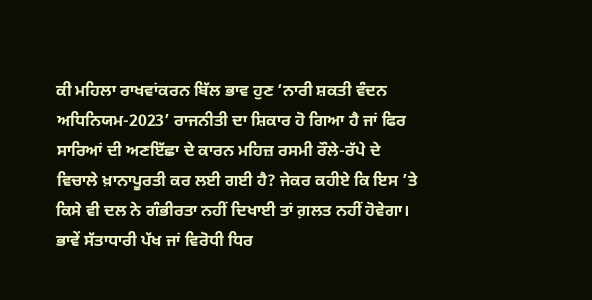ਕੀ ਮਹਿਲਾ ਰਾਖਵਾਂਕਰਨ ਬਿੱਲ ਭਾਵ ਹੁਣ ‘ਨਾਰੀ ਸ਼ਕਤੀ ਵੰਦਨ ਅਧਿਨਿਯਮ-2023’ ਰਾਜਨੀਤੀ ਦਾ ਸ਼ਿਕਾਰ ਹੋ ਗਿਆ ਹੈ ਜਾਂ ਫਿਰ ਸਾਰਿਆਂ ਦੀ ਅਣਇੱਛਾ ਦੇ ਕਾਰਨ ਮਹਿਜ਼ ਰਸਮੀ ਰੌਲੇ-ਰੱਪੇ ਦੇ ਵਿਚਾਲੇ ਖ਼ਾਨਾਪੂਰਤੀ ਕਰ ਲਈ ਗਈ ਹੈ? ਜੇਕਰ ਕਹੀਏ ਕਿ ਇਸ ’ਤੇ ਕਿਸੇ ਵੀ ਦਲ ਨੇ ਗੰਭੀਰਤਾ ਨਹੀਂ ਦਿਖਾਈ ਤਾਂ ਗ਼ਲਤ ਨਹੀਂ ਹੋਵੇਗਾ। ਭਾਵੇਂ ਸੱਤਾਧਾਰੀ ਪੱਖ ਜਾਂ ਵਿਰੋਧੀ ਧਿਰ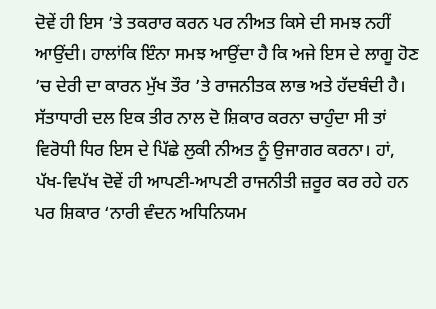ਦੋਵੇਂ ਹੀ ਇਸ ’ਤੇ ਤਕਰਾਰ ਕਰਨ ਪਰ ਨੀਅਤ ਕਿਸੇ ਦੀ ਸਮਝ ਨਹੀਂ ਆਉਂਦੀ। ਹਾਲਾਂਕਿ ਇੰਨਾ ਸਮਝ ਆਉਂਦਾ ਹੈ ਕਿ ਅਜੇ ਇਸ ਦੇ ਲਾਗੂ ਹੋਣ ’ਚ ਦੇਰੀ ਦਾ ਕਾਰਨ ਮੁੱਖ ਤੌਰ ’ਤੇ ਰਾਜਨੀਤਕ ਲਾਭ ਅਤੇ ਹੱਦਬੰਦੀ ਹੈ। ਸੱਤਾਧਾਰੀ ਦਲ ਇਕ ਤੀਰ ਨਾਲ ਦੋ ਸ਼ਿਕਾਰ ਕਰਨਾ ਚਾਹੁੰਦਾ ਸੀ ਤਾਂ ਵਿਰੋਧੀ ਧਿਰ ਇਸ ਦੇ ਪਿੱਛੇ ਲੁਕੀ ਨੀਅਤ ਨੂੰ ਉਜਾਗਰ ਕਰਨਾ। ਹਾਂ, ਪੱਖ-ਵਿਪੱਖ ਦੋਵੇਂ ਹੀ ਆਪਣੀ-ਆਪਣੀ ਰਾਜਨੀਤੀ ਜ਼ਰੂਰ ਕਰ ਰਹੇ ਹਨ ਪਰ ਸ਼ਿਕਾਰ ‘ਨਾਰੀ ਵੰਦਨ ਅਧਿਨਿਯਮ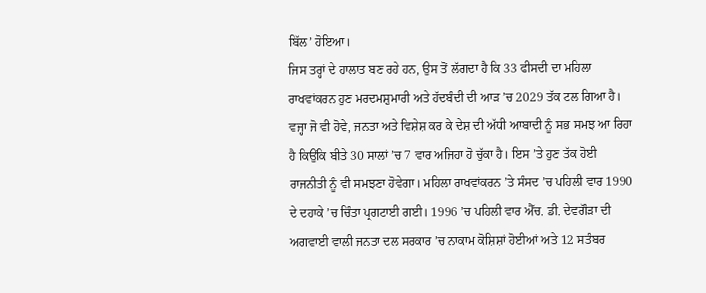ਬਿੱਲ’ ਹੋਇਆ।
ਜਿਸ ਤਰ੍ਹਾਂ ਦੇ ਹਾਲਾਤ ਬਣ ਰਹੇ ਹਨ, ਉਸ ਤੋਂ ਲੱਗਦਾ ਹੈ ਕਿ 33 ਫੀਸਦੀ ਦਾ ਮਹਿਲਾ ਰਾਖਵਾਂਕਰਨ ਹੁਣ ਮਰਦਮਸ਼ੁਮਾਰੀ ਅਤੇ ਹੱਦਬੰਦੀ ਦੀ ਆੜ ’ਚ 2029 ਤੱਕ ਟਲ ਗਿਆ ਹੈ। ਵਜ੍ਹਾ ਜੋ ਵੀ ਹੋਵੇ, ਜਨਤਾ ਅਤੇ ਵਿਸ਼ੇਸ਼ ਕਰ ਕੇ ਦੇਸ਼ ਦੀ ਅੱਧੀ ਆਬਾਦੀ ਨੂੰ ਸਭ ਸਮਝ ਆ ਰਿਹਾ ਹੈ ਕਿਉਂਕਿ ਬੀਤੇ 30 ਸਾਲਾਂ ’ਚ 7 ਵਾਰ ਅਜਿਹਾ ਹੋ ਚੁੱਕਾ ਹੈ। ਇਸ ’ਤੇ ਹੁਣ ਤੱਕ ਹੋਈ ਰਾਜਨੀਤੀ ਨੂੰ ਵੀ ਸਮਝਣਾ ਹੋਵੇਗਾ। ਮਹਿਲਾ ਰਾਖਵਾਂਕਰਨ ’ਤੇ ਸੰਸਦ ’ਚ ਪਹਿਲੀ ਵਾਰ 1990 ਦੇ ਦਹਾਕੇ ’ਚ ਚਿੰਤਾ ਪ੍ਰਗਟਾਈ ਗਈ। 1996 ’ਚ ਪਹਿਲੀ ਵਾਰ ਐੱਚ. ਡੀ. ਦੇਵਗੌੜਾ ਦੀ ਅਗਵਾਈ ਵਾਲੀ ਜਨਤਾ ਦਲ ਸਰਕਾਰ ’ਚ ਨਾਕਾਮ ਕੋਸ਼ਿਸ਼ਾਂ ਹੋਈਆਂ ਅਤੇ 12 ਸਤੰਬਰ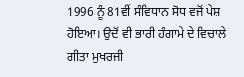1996 ਨੂੰ 81ਵੀਂ ਸੰਵਿਧਾਨ ਸੋਧ ਵਜੋਂ ਪੇਸ਼ ਹੋਇਆ। ਉਦੋਂ ਵੀ ਭਾਰੀ ਹੰਗਾਮੇ ਦੇ ਵਿਚਾਲੇ ਗੀਤਾ ਮੁਖਰਜੀ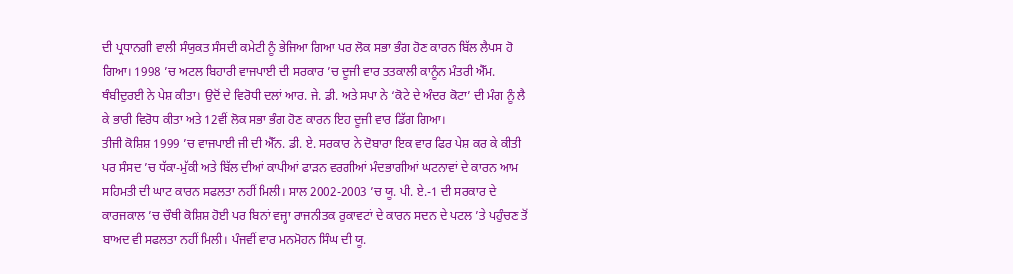ਦੀ ਪ੍ਰਧਾਨਗੀ ਵਾਲੀ ਸੰਯੁਕਤ ਸੰਸਦੀ ਕਮੇਟੀ ਨੂੰ ਭੇਜਿਆ ਗਿਆ ਪਰ ਲੋਕ ਸਭਾ ਭੰਗ ਹੋਣ ਕਾਰਨ ਬਿੱਲ ਲੈਪਸ ਹੋ ਗਿਆ। 1998 ’ਚ ਅਟਲ ਬਿਹਾਰੀ ਵਾਜਪਾਈ ਦੀ ਸਰਕਾਰ ’ਚ ਦੂਜੀ ਵਾਰ ਤਤਕਾਲੀ ਕਾਨੂੰਨ ਮੰਤਰੀ ਐੱਮ. ਥੰਬੀਦੁਰਈ ਨੇ ਪੇਸ਼ ਕੀਤਾ। ਉਦੋਂ ਦੇ ਵਿਰੋਧੀ ਦਲਾਂ ਆਰ. ਜੇ. ਡੀ. ਅਤੇ ਸਪਾ ਨੇ ‘ਕੋਟੇ ਦੇ ਅੰਦਰ ਕੋਟਾ’ ਦੀ ਮੰਗ ਨੂੰ ਲੈ ਕੇ ਭਾਰੀ ਵਿਰੋਧ ਕੀਤਾ ਅਤੇ 12ਵੀਂ ਲੋਕ ਸਭਾ ਭੰਗ ਹੋਣ ਕਾਰਨ ਇਹ ਦੂਜੀ ਵਾਰ ਡਿੱਗ ਗਿਆ।
ਤੀਜੀ ਕੋਸ਼ਿਸ਼ 1999 ’ਚ ਵਾਜਪਾਈ ਜੀ ਦੀ ਐੱਨ. ਡੀ. ਏ. ਸਰਕਾਰ ਨੇ ਦੋਬਾਰਾ ਇਕ ਵਾਰ ਫਿਰ ਪੇਸ਼ ਕਰ ਕੇ ਕੀਤੀ ਪਰ ਸੰਸਦ ’ਚ ਧੱਕਾ-ਮੁੱਕੀ ਅਤੇ ਬਿੱਲ ਦੀਆਂ ਕਾਪੀਆਂ ਫਾੜਨ ਵਰਗੀਆਂ ਮੰਦਭਾਗੀਆਂ ਘਟਨਾਵਾਂ ਦੇ ਕਾਰਨ ਆਮ ਸਹਿਮਤੀ ਦੀ ਘਾਟ ਕਾਰਨ ਸਫਲਤਾ ਨਹੀਂ ਮਿਲੀ। ਸਾਲ 2002-2003 ’ਚ ਯੂ. ਪੀ. ਏ.-1 ਦੀ ਸਰਕਾਰ ਦੇ ਕਾਰਜਕਾਲ ’ਚ ਚੌਥੀ ਕੋਸ਼ਿਸ਼ ਹੋਈ ਪਰ ਬਿਨਾਂ ਵਜ੍ਹਾ ਰਾਜਨੀਤਕ ਰੁਕਾਵਟਾਂ ਦੇ ਕਾਰਨ ਸਦਨ ਦੇ ਪਟਲ ’ਤੇ ਪਹੁੰਚਣ ਤੋਂ ਬਾਅਦ ਵੀ ਸਫਲਤਾ ਨਹੀਂ ਮਿਲੀ। ਪੰਜਵੀਂ ਵਾਰ ਮਨਮੋਹਨ ਸਿੰਘ ਦੀ ਯੂ.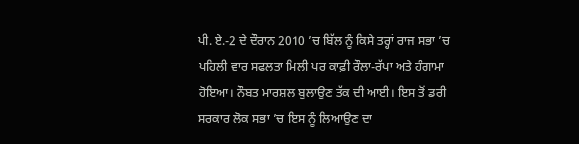ਪੀ. ਏ.-2 ਦੇ ਦੌਰਾਨ 2010 ’ਚ ਬਿੱਲ ਨੂੰ ਕਿਸੇ ਤਰ੍ਹਾਂ ਰਾਜ ਸਭਾ ’ਚ ਪਹਿਲੀ ਵਾਰ ਸਫਲਤਾ ਮਿਲੀ ਪਰ ਕਾਫ਼ੀ ਰੌਲਾ-ਰੱਪਾ ਅਤੇ ਹੰਗਾਮਾ ਹੋਇਆ। ਨੌਬਤ ਮਾਰਸ਼ਲ ਬੁਲਾਉਣ ਤੱਕ ਦੀ ਆਈ। ਇਸ ਤੋਂ ਡਰੀ ਸਰਕਾਰ ਲੋਕ ਸਭਾ ’ਚ ਇਸ ਨੂੰ ਲਿਆਉਣ ਦਾ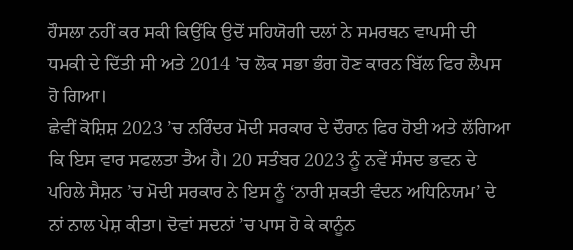ਹੌਸਲਾ ਨਹੀਂ ਕਰ ਸਕੀ ਕਿਉਂਕਿ ਉਦੋਂ ਸਹਿਯੋਗੀ ਦਲਾਂ ਨੇ ਸਮਰਥਨ ਵਾਪਸੀ ਦੀ ਧਮਕੀ ਦੇ ਦਿੱਤੀ ਸੀ ਅਤੇ 2014 ’ਚ ਲੋਕ ਸਭਾ ਭੰਗ ਹੋਣ ਕਾਰਨ ਬਿੱਲ ਫਿਰ ਲੈਪਸ ਹੋ ਗਿਆ।
ਛੇਵੀਂ ਕੋਸ਼ਿਸ਼ 2023 ’ਚ ਨਰਿੰਦਰ ਮੋਦੀ ਸਰਕਾਰ ਦੇ ਦੌਰਾਨ ਫਿਰ ਹੋਈ ਅਤੇ ਲੱਗਿਆ ਕਿ ਇਸ ਵਾਰ ਸਫਲਤਾ ਤੈਅ ਹੈ। 20 ਸਤੰਬਰ 2023 ਨੂੰ ਨਵੇਂ ਸੰਸਦ ਭਵਨ ਦੇ ਪਹਿਲੇ ਸੈਸ਼ਨ ’ਚ ਮੋਦੀ ਸਰਕਾਰ ਨੇ ਇਸ ਨੂੰ ‘ਨਾਰੀ ਸ਼ਕਤੀ ਵੰਦਨ ਅਧਿਨਿਯਮ’ ਦੇ ਨਾਂ ਨਾਲ ਪੇਸ਼ ਕੀਤਾ। ਦੋਵਾਂ ਸਦਨਾਂ ’ਚ ਪਾਸ ਹੋ ਕੇ ਕਾਨੂੰਨ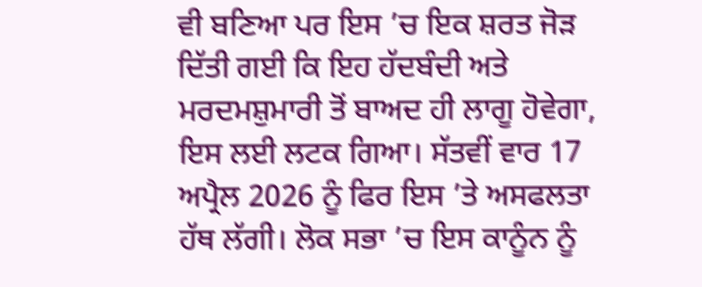ਵੀ ਬਣਿਆ ਪਰ ਇਸ ’ਚ ਇਕ ਸ਼ਰਤ ਜੋੜ ਦਿੱਤੀ ਗਈ ਕਿ ਇਹ ਹੱਦਬੰਦੀ ਅਤੇ ਮਰਦਮਸ਼ੁਮਾਰੀ ਤੋਂ ਬਾਅਦ ਹੀ ਲਾਗੂ ਹੋਵੇਗਾ, ਇਸ ਲਈ ਲਟਕ ਗਿਆ। ਸੱਤਵੀਂ ਵਾਰ 17 ਅਪ੍ਰੈਲ 2026 ਨੂੰ ਫਿਰ ਇਸ ’ਤੇ ਅਸਫਲਤਾ ਹੱਥ ਲੱਗੀ। ਲੋਕ ਸਭਾ ’ਚ ਇਸ ਕਾਨੂੰਨ ਨੂੰ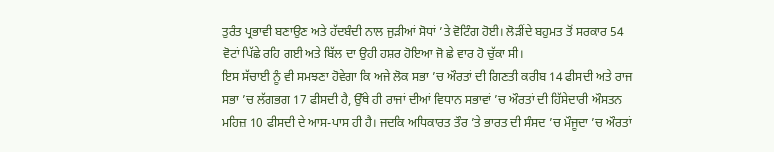ਤੁਰੰਤ ਪ੍ਰਭਾਵੀ ਬਣਾਉਣ ਅਤੇ ਹੱਦਬੰਦੀ ਨਾਲ ਜੁੜੀਆਂ ਸੋਧਾਂ ’ਤੇ ਵੋਟਿੰਗ ਹੋਈ। ਲੋੜੀਂਦੇ ਬਹੁਮਤ ਤੋਂ ਸਰਕਾਰ 54 ਵੋਟਾਂ ਪਿੱਛੇ ਰਹਿ ਗਈ ਅਤੇ ਬਿੱਲ ਦਾ ਉਹੀ ਹਸ਼ਰ ਹੋਇਆ ਜੋ ਛੇ ਵਾਰ ਹੋ ਚੁੱਕਾ ਸੀ।
ਇਸ ਸੱਚਾਈ ਨੂੰ ਵੀ ਸਮਝਣਾ ਹੋਵੇਗਾ ਕਿ ਅਜੇ ਲੋਕ ਸਭਾ ’ਚ ਔਰਤਾਂ ਦੀ ਗਿਣਤੀ ਕਰੀਬ 14 ਫੀਸਦੀ ਅਤੇ ਰਾਜ ਸਭਾ ’ਚ ਲੱਗਭਗ 17 ਫੀਸਦੀ ਹੈ, ਉੱਥੇ ਹੀ ਰਾਜਾਂ ਦੀਆਂ ਵਿਧਾਨ ਸਭਾਵਾਂ ’ਚ ਔਰਤਾਂ ਦੀ ਹਿੱਸੇਦਾਰੀ ਔਸਤਨ ਮਹਿਜ਼ 10 ਫੀਸਦੀ ਦੇ ਆਸ-ਪਾਸ ਹੀ ਹੈ। ਜਦਕਿ ਅਧਿਕਾਰਤ ਤੌਰ ’ਤੇ ਭਾਰਤ ਦੀ ਸੰਸਦ ’ਚ ਮੌਜੂਦਾ ’ਚ ਔਰਤਾਂ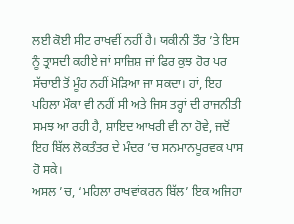ਲਈ ਕੋਈ ਸੀਟ ਰਾਖਵੀਂ ਨਹੀਂ ਹੈ। ਯਕੀਨੀ ਤੌਰ ’ਤੇ ਇਸ ਨੂੰ ਤ੍ਰਾਸਦੀ ਕਹੀਏ ਜਾਂ ਸਾਜ਼ਿਸ਼ ਜਾਂ ਫਿਰ ਕੁਝ ਹੋਰ ਪਰ ਸੱਚਾਈ ਤੋਂ ਮੂੰਹ ਨਹੀਂ ਮੋੜਿਆ ਜਾ ਸਕਦਾ। ਹਾਂ, ਇਹ ਪਹਿਲਾ ਮੌਕਾ ਵੀ ਨਹੀਂ ਸੀ ਅਤੇ ਜਿਸ ਤਰ੍ਹਾਂ ਦੀ ਰਾਜਨੀਤੀ ਸਮਝ ਆ ਰਹੀ ਹੈ, ਸ਼ਾਇਦ ਆਖਰੀ ਵੀ ਨਾ ਹੋਵੇ, ਜਦੋਂ ਇਹ ਬਿੱਲ ਲੋਕਤੰਤਰ ਦੇ ਮੰਦਰ ’ਚ ਸਨਮਾਨਪੂਰਵਕ ਪਾਸ ਹੋ ਸਕੇ।
ਅਸਲ ’ਚ, ‘ਮਹਿਲਾ ਰਾਖਵਾਂਕਰਨ ਬਿੱਲ’ ਇਕ ਅਜਿਹਾ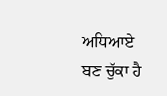ਅਧਿਆਏ ਬਣ ਚੁੱਕਾ ਹੈ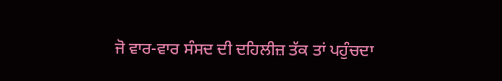ਜੋ ਵਾਰ-ਵਾਰ ਸੰਸਦ ਦੀ ਦਹਿਲੀਜ਼ ਤੱਕ ਤਾਂ ਪਹੁੰਚਦਾ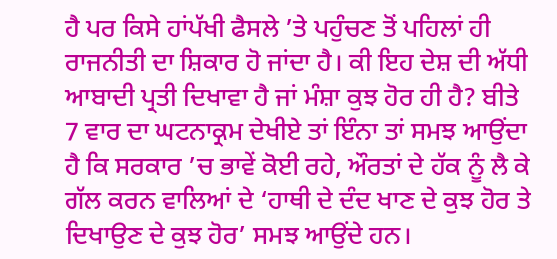ਹੈ ਪਰ ਕਿਸੇ ਹਾਂਪੱਖੀ ਫੈਸਲੇ ’ਤੇ ਪਹੁੰਚਣ ਤੋਂ ਪਹਿਲਾਂ ਹੀ ਰਾਜਨੀਤੀ ਦਾ ਸ਼ਿਕਾਰ ਹੋ ਜਾਂਦਾ ਹੈ। ਕੀ ਇਹ ਦੇਸ਼ ਦੀ ਅੱਧੀ ਆਬਾਦੀ ਪ੍ਰਤੀ ਦਿਖਾਵਾ ਹੈ ਜਾਂ ਮੰਸ਼ਾ ਕੁਝ ਹੋਰ ਹੀ ਹੈ? ਬੀਤੇ 7 ਵਾਰ ਦਾ ਘਟਨਾਕ੍ਰਮ ਦੇਖੀਏ ਤਾਂ ਇੰਨਾ ਤਾਂ ਸਮਝ ਆਉਂਦਾ ਹੈ ਕਿ ਸਰਕਾਰ ’ਚ ਭਾਵੇਂ ਕੋਈ ਰਹੇ, ਔਰਤਾਂ ਦੇ ਹੱਕ ਨੂੰ ਲੈ ਕੇ ਗੱਲ ਕਰਨ ਵਾਲਿਆਂ ਦੇ ‘ਹਾਥੀ ਦੇ ਦੰਦ ਖਾਣ ਦੇ ਕੁਝ ਹੋਰ ਤੇ ਦਿਖਾਉਣ ਦੇ ਕੁਝ ਹੋਰ’ ਸਮਝ ਆਉਂਦੇ ਹਨ।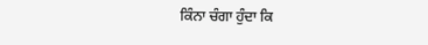ਕਿੰਨਾ ਚੰਗਾ ਹੁੰਦਾ ਕਿ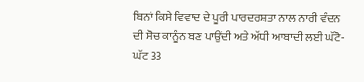ਬਿਨਾਂ ਕਿਸੇ ਵਿਵਾਦ ਦੇ ਪੂਰੀ ਪਾਰਦਰਸ਼ਤਾ ਨਾਲ ਨਾਰੀ ਵੰਦਨ ਦੀ ਸੋਚ ਕਾਨੂੰਨ ਬਣ ਪਾਉਂਦੀ ਅਤੇ ਅੱਧੀ ਆਬਾਦੀ ਲਈ ਘੱਟੋ-ਘੱਟ 33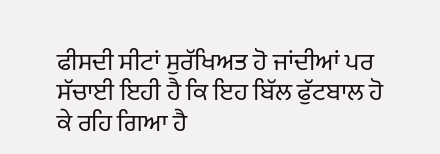ਫੀਸਦੀ ਸੀਟਾਂ ਸੁਰੱਖਿਅਤ ਹੋ ਜਾਂਦੀਆਂ ਪਰ ਸੱਚਾਈ ਇਹੀ ਹੈ ਕਿ ਇਹ ਬਿੱਲ ਫੁੱਟਬਾਲ ਹੋ ਕੇ ਰਹਿ ਗਿਆ ਹੈ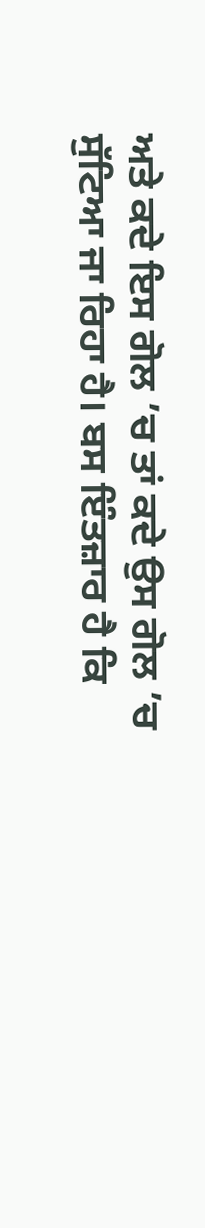ਅਤੇ ਕਦੇ ਇਸ ਗੋਲ ’ਚ ਤਾਂ ਕਦੇ ਉਸ ਗੋਲ ’ਚ ਸੁੱਟਿਆ ਜਾ ਰਿਹਾ ਹੈ। ਬਸ ਇੰਤਜ਼ਾਰ ਹੈ ਕਿ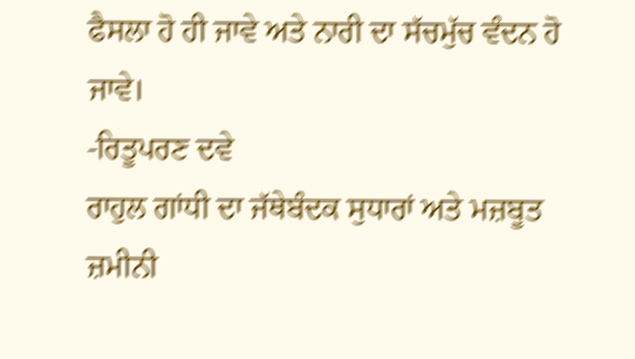ਫੈਸਲਾ ਹੋ ਹੀ ਜਾਵੇ ਅਤੇ ਨਾਰੀ ਦਾ ਸੱਚਮੁੱਚ ਵੰਦਨ ਹੋ ਜਾਵੇ।
-ਰਿਤੂਪਰਣ ਦਵੇ
ਰਾਹੁਲ ਗਾਂਧੀ ਦਾ ਜੱਥੇਬੰਦਕ ਸੁਧਾਰਾਂ ਅਤੇ ਮਜ਼ਬੂਤ ਜ਼ਮੀਨੀ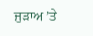ਜੁੜਾਅ ’ਤੇ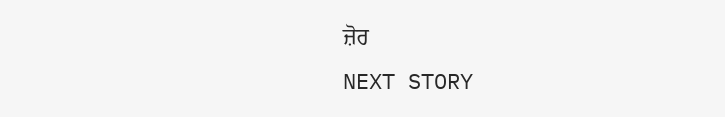ਜ਼ੋਰ
NEXT STORY